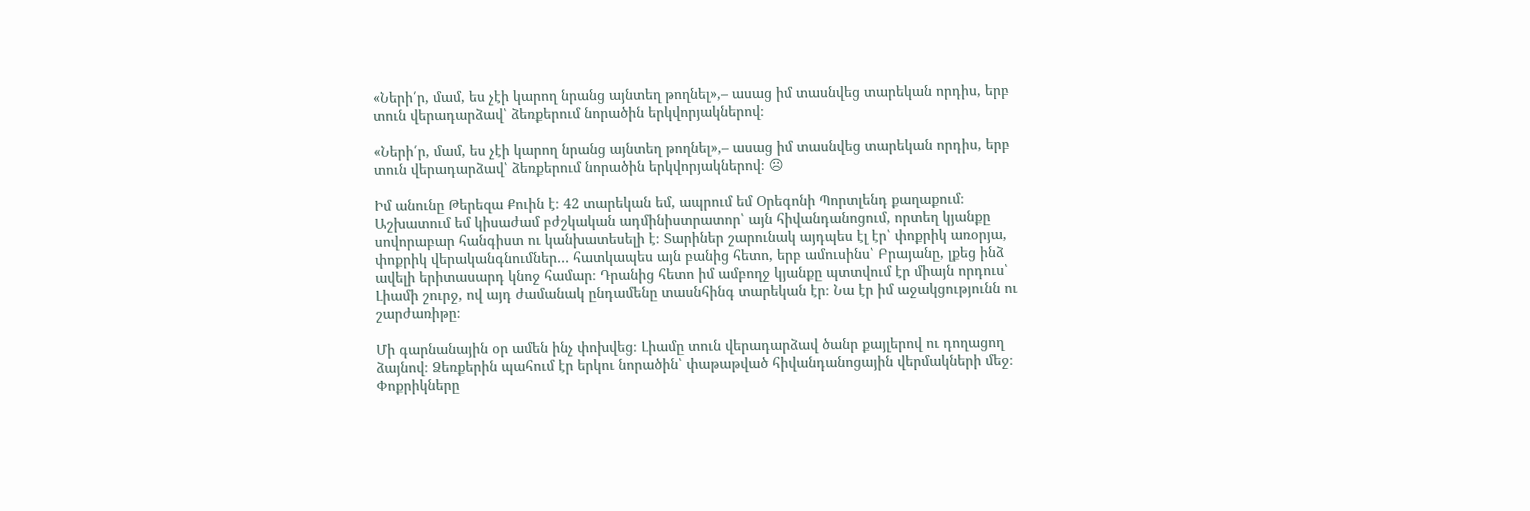«Ների՛ր, մամ, ես չէի կարող նրանց այնտեղ թողնել»,– ասաց իմ տասնվեց տարեկան որդիս, երբ տուն վերադարձավ՝ ձեռքերում նորածին երկվորյակներով։

«Ների՛ր, մամ, ես չէի կարող նրանց այնտեղ թողնել»,– ասաց իմ տասնվեց տարեկան որդիս, երբ տուն վերադարձավ՝ ձեռքերում նորածին երկվորյակներով։ ☹

Իմ անունը Թերեզա Քուին է։ 42 տարեկան եմ, ապրում եմ Օրեգոնի Պորտլենդ քաղաքում։ Աշխատում եմ կիսաժամ բժշկական ադմինիստրատոր՝ այն հիվանդանոցում, որտեղ կյանքը սովորաբար հանգիստ ու կանխատեսելի է։ Տարիներ շարունակ այդպես էլ էր՝ փոքրիկ առօրյա, փոքրիկ վերականգնումներ… հատկապես այն բանից հետո, երբ ամուսինս՝ Բրայանը, լքեց ինձ ավելի երիտասարդ կնոջ համար։ Դրանից հետո իմ ամբողջ կյանքը պտտվում էր միայն որդուս՝ Լիամի շուրջ, ով այդ ժամանակ ընդամենը տասնհինգ տարեկան էր։ Նա էր իմ աջակցությունն ու շարժառիթը։

Մի գարնանային օր ամեն ինչ փոխվեց։ Լիամը տուն վերադարձավ ծանր քայլերով ու դողացող ձայնով։ Ձեռքերին պահում էր երկու նորածին՝ փաթաթված հիվանդանոցային վերմակների մեջ։ Փոքրիկները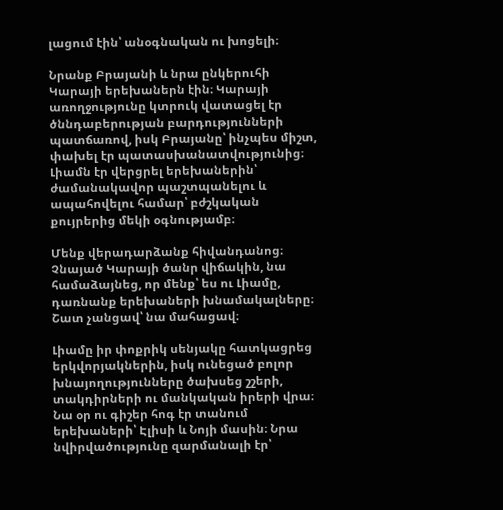լացում էին՝ անօգնական ու խոցելի։

Նրանք Բրայանի և նրա ընկերուհի Կարայի երեխաներն էին։ Կարայի առողջությունը կտրուկ վատացել էր ծննդաբերության բարդությունների պատճառով, իսկ Բրայանը՝ ինչպես միշտ, փախել էր պատասխանատվությունից։ Լիամն էր վերցրել երեխաներին՝ ժամանակավոր պաշտպանելու և ապահովելու համար՝ բժշկական քույրերից մեկի օգնությամբ։

Մենք վերադարձանք հիվանդանոց։ Չնայած Կարայի ծանր վիճակին, նա համաձայնեց, որ մենք՝ ես ու Լիամը, դառնանք երեխաների խնամակալները։ Շատ չանցավ՝ նա մահացավ։

Լիամը իր փոքրիկ սենյակը հատկացրեց երկվորյակներին, իսկ ունեցած բոլոր խնայողությունները ծախսեց շշերի, տակդիրների ու մանկական իրերի վրա։ Նա օր ու գիշեր հոգ էր տանում երեխաների՝ Էլիսի և Նոյի մասին։ Նրա նվիրվածությունը զարմանալի էր՝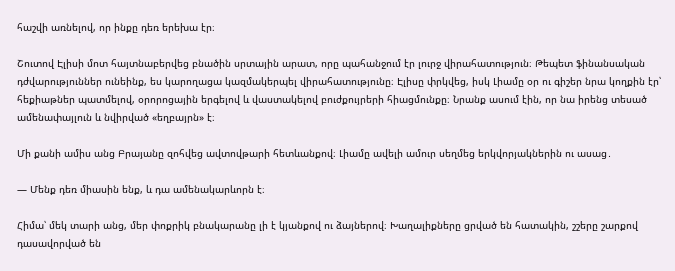հաշվի առնելով, որ ինքը դեռ երեխա էր։

Շուտով Էլիսի մոտ հայտնաբերվեց բնածին սրտային արատ, որը պահանջում էր լուրջ վիրահատություն։ Թեպետ ֆինանսական դժվարություններ ունեինք, ես կարողացա կազմակերպել վիրահատությունը։ Էլիսը փրկվեց, իսկ Լիամը օր ու գիշեր նրա կողքին էր՝ հեքիաթներ պատմելով, օրորոցային երգելով և վաստակելով բուժքույրերի հիացմունքը։ Նրանք ասում էին, որ նա իրենց տեսած ամենափայլուն և նվիրված «եղբայրն» է։

Մի քանի ամիս անց Բրայանը զոհվեց ավտովթարի հետևանքով։ Լիամը ավելի ամուր սեղմեց երկվորյակներին ու ասաց․

— Մենք դեռ միասին ենք, և դա ամենակարևորն է։

Հիմա՝ մեկ տարի անց, մեր փոքրիկ բնակարանը լի է կյանքով ու ձայներով։ Խաղալիքները ցրված են հատակին, շշերը շարքով դասավորված են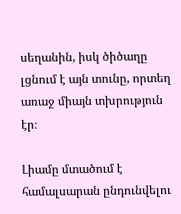սեղանին, իսկ ծիծաղը լցնում է այն տունը, որտեղ առաջ միայն տխրություն էր։

Լիամը մտածում է համալսարան ընդունվելու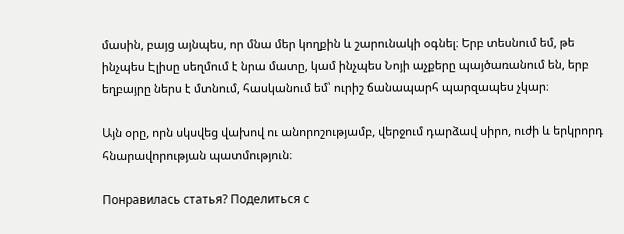մասին, բայց այնպես, որ մնա մեր կողքին և շարունակի օգնել։ Երբ տեսնում եմ, թե ինչպես Էլիսը սեղմում է նրա մատը, կամ ինչպես Նոյի աչքերը պայծառանում են, երբ եղբայրը ներս է մտնում, հասկանում եմ՝ ուրիշ ճանապարհ պարզապես չկար։

Այն օրը, որն սկսվեց վախով ու անորոշությամբ, վերջում դարձավ սիրո, ուժի և երկրորդ հնարավորության պատմություն։

Понравилась статья? Поделиться с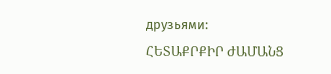друзьями:
ՀԵՏԱՔՐՔԻՐ ԺԱՄԱՆՑ